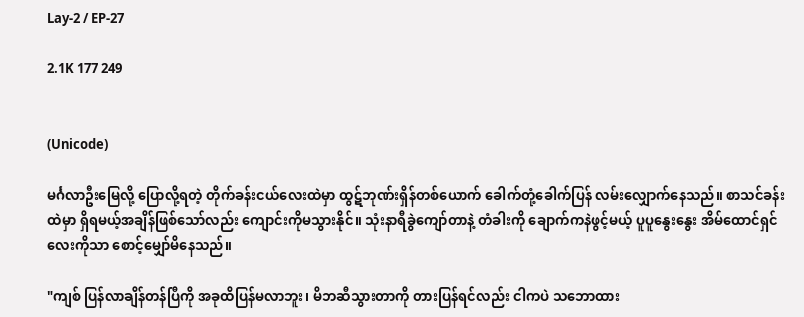Lay-2 / EP-27

2.1K 177 249


(Unicode)

မင်္ဂလာဦးမြေလို့ ပြောလို့ရတဲ့ တိုက်ခန်းငယ်လေးထဲမှာ ထွဋ်ဘုဏ်းရှိန်တစ်ယောက် ခေါက်တုံ့ခေါက်ပြန် လမ်းလျှောက်နေသည်။ စာသင်ခန်းထဲမှာ ရှိရမယ့်အချိန်ဖြစ်သော်လည်း ကျောင်းကိုမသွားနိုင်။ သုံးနာရီခွဲကျော်တာနဲ့ တံခါးကို ချောက်ကနဲဖွင့်မယ့် ပူပူနွေးနွေး အိမ်ထောင်ရှင်လေးကိုသာ စောင့်မျှော်မိနေသည်။

"ကျစ် ပြန်လာချိန်တန်ပြီကို အခုထိပြန်မလာဘူး၊ မိဘဆီသွားတာကို တားပြန်ရင်လည်း ငါကပဲ သဘောထား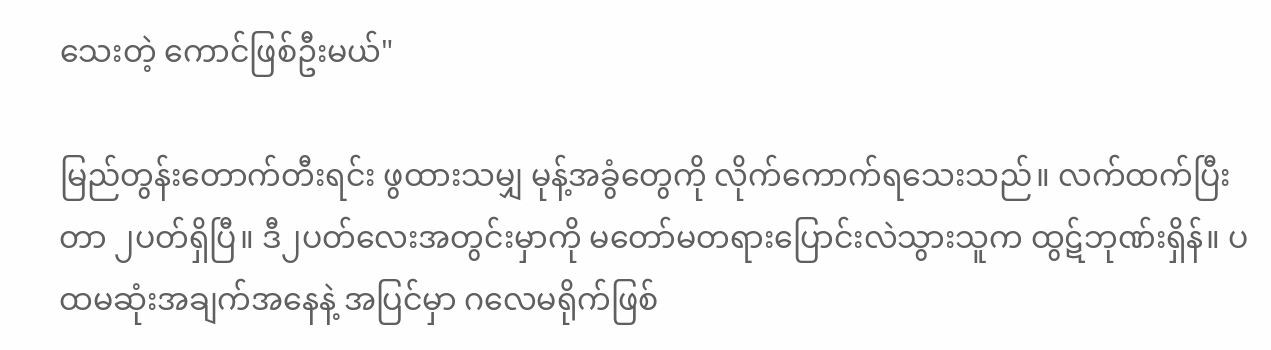သေးတဲ့ ကောင်ဖြစ်ဦးမယ်"

မြည်တွန်းတောက်တီးရင်း ဖွထားသမျှ မုန့်အခွံတွေကို လိုက်ကောက်ရသေးသည်။ လက်ထက်ပြီးတာ ၂ပတ်ရှိပြီ။ ဒီ၂ပတ်လေးအတွင်းမှာကို မတော်မတရားပြောင်းလဲသွားသူက ထွဋ်ဘုဏ်းရှိန်။ ပထမဆုံးအချက်အနေနဲ့ အပြင်မှာ ဂလေမရိုက်ဖြစ်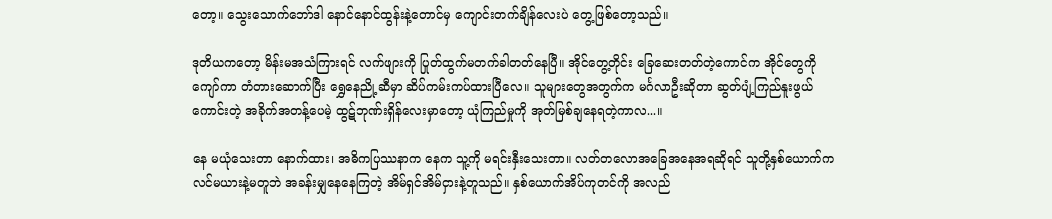တော့။ သွေးသောက်ဘော်ဒါ နောင်နောင်ထွန်းနဲ့တောင်မှ ကျောင်းတက်ချိန်လေးပဲ တွေ့ဖြစ်တော့သည်။

ဒုတိယကတော့ မိန်းမအသံကြားရင် လက်ဖျားကို ပြုတ်ထွက်မတက်ခါတတ်နေပြီ။ အိုင်တွေ့တိုင်း ခြေဆေးတတ်တဲ့ကောင်က အိုင်တွေကိုကျော်ကာ တံတားဆောက်ပြီး ရွှေနေညို့ဆီမှာ ဆိပ်ကမ်းကပ်ထားပြီလေ။ သူများတွေအတွက်က မင်္ဂလာဦးဆိုတာ ဆွတ်ပျံ့ကြည်နူးဖွယ်ကောင်းတဲ့ အခိုက်အတန့်ပေမဲ့ ထွဋ်ဘုဏ်းရှိန်လေးမှာတော့ ယုံကြည်မှုကို အုတ်မြစ်ချနေရတဲ့ကာလ...။

နေ မယုံသေးတာ နောက်ထား၊ အဓိကပြဿနာက နေက သူ့ကို မရင်းနှီးသေးတာ။ လတ်တလောအခြေအနေအရဆိုရင် သူတို့နှစ်ယောက်က လင်မယားနဲ့မတူဘဲ အခန်းမျှနေနေကြတဲ့ အိမ်ရှင်အိမ်ငှားနဲ့တူသည်။ နှစ်ယောက်အိပ်ကုတင်ကို အလည်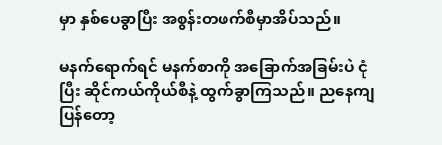မှာ နှစ်ပေခွာပြီး အစွန်းတဖက်စီမှာအိပ်သည်။

မနက်ရောက်ရင် မနက်စာကို အခြောက်အခြမ်းပဲ ငုံပြီး ဆိုင်ကယ်ကိုယ်စီနဲ့ ထွက်ခွာကြသည်။ ညနေကျပြန်တော့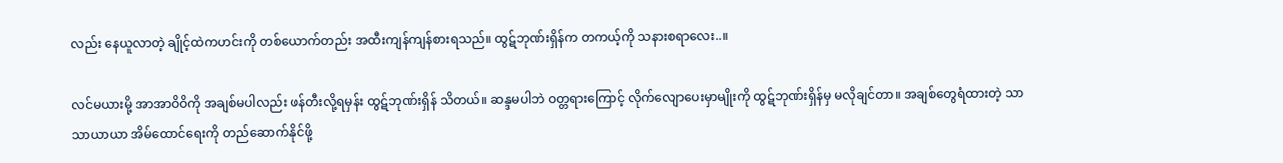လည်း နေယူလာတဲ့ ချိုင့်ထဲကဟင်းကို တစ်ယောက်တည်း အထီးကျန်ကျန်စားရသည်။ ထွဋ်ဘုဏ်းရှိန်က တကယ့်ကို သနားစရာလေး..။

လင်မယားမို့ အာအာဝိဝိကို အချစ်မပါလည်း ဖန်တီးလို့ရမှန်း ထွဋ်ဘုဏ်းရှိန် သိတယ်။ ဆန္ဒမပါဘဲ ဝတ္တရားကြောင့် လိုက်လျောပေးမှာမျိုးကို ထွဋ်ဘုဏ်းရှိန်မှ မလိုချင်တာ။ အချစ်တွေရံထားတဲ့ သာသာယာယာ အိမ်ထောင်ရေးကို တည်ဆောက်နိုင်ဖို့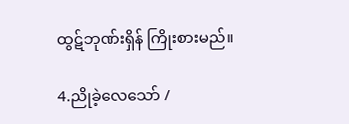ထွဋ်ဘုဏ်းရှိန် ကြိုးစားမည်။

4.ညိုခဲ့လေသော် /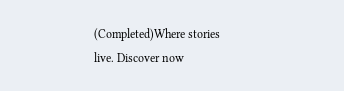(Completed)Where stories live. Discover now